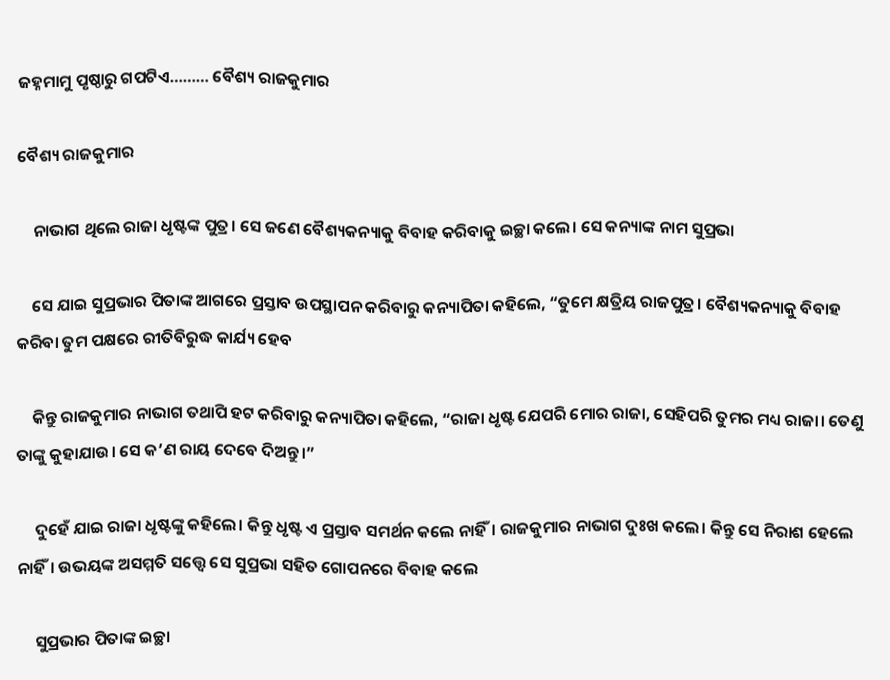ଜହ୍ନମାମୁ ପୃଷ୍ଠାରୁ ଗପଟିଏ……… ବୈଶ୍ୟ ରାଜକୁମାର

ବୈଶ୍ୟ ରାଜକୁମାର

    ନାଭାଗ ଥିଲେ ରାଜା ଧୃଷ୍ଟଙ୍କ ପୁତ୍ର। ସେ ଜଣେ ବୈଶ୍ୟକନ୍ୟାକୁ ବିବାହ କରିବାକୁ ଇଚ୍ଛା କଲେ। ସେ କନ୍ୟାଙ୍କ ନାମ ସୁପ୍ରଭା

    ସେ ଯାଇ ସୁପ୍ରଭାର ପିତାଙ୍କ ଆଗରେ ପ୍ରସ୍ତାବ ଉପସ୍ଥାପନ କରିବାରୁ କନ୍ୟାପିତା କହିଲେ, “ତୁମେ କ୍ଷତ୍ରିୟ ରାଜପୁତ୍ର। ବୈଶ୍ୟକନ୍ୟାକୁ ବିବାହ କରିବା ତୁମ ପକ୍ଷରେ ରୀତିବିରୁଦ୍ଧ କାର୍ଯ୍ୟ ହେବ

    କିନ୍ତୁ ରାଜକୁମାର ନାଭାଗ ତଥାପି ହଟ କରିବାରୁ କନ୍ୟାପିତା କହିଲେ, “ରାଜା ଧୃଷ୍ଟ ଯେପରି ମୋର ରାଜା, ସେହିପରି ତୁମର ମଧ୍ୟ ରାଜା। ତେଣୁ ତାଙ୍କୁ କୁହାଯାଉ। ସେ କ’ଣ ରାୟ ଦେବେ ଦିଅନ୍ତୁ।”

     ଦୁହେଁ ଯାଇ ରାଜା ଧୃଷ୍ଟଙ୍କୁ କହିଲେ। କିନ୍ତୁ ଧୃଷ୍ଟ ଏ ପ୍ରସ୍ତାବ ସମର୍ଥନ କଲେ ନାହିଁ। ରାଜକୁମାର ନାଭାଗ ଦୁଃଖ କଲେ। କିନ୍ତୁ ସେ ନିରାଶ ହେଲେ ନାହିଁ। ଉଭୟଙ୍କ ଅସମ୍ମତି ସତ୍ତ୍ୱେ ସେ ସୁପ୍ରଭା ସହିତ ଗୋପନରେ ବିବାହ କଲେ

     ସୁପ୍ରଭାର ପିତାଙ୍କ ଇଚ୍ଛା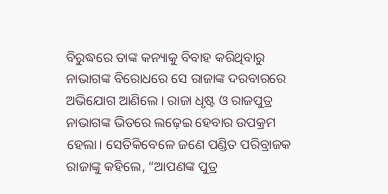ବିରୁଦ୍ଧରେ ତାଙ୍କ କନ୍ୟାକୁ ବିବାହ କରିଥିବାରୁ ନାଭାଗଙ୍କ ବିରୋଧରେ ସେ ରାଜାଙ୍କ ଦରବାରରେ ଅଭିଯୋଗ ଆଣିଲେ। ରାଜା ଧୃଷ୍ଟ ଓ ରାଜପୁତ୍ର ନାଭାଗଙ୍କ ଭିତରେ ଲଢ଼େଇ ହେବାର ଉପକ୍ରମ ହେଲା। ସେତିକିବେଳେ ଜଣେ ପଣ୍ଡିତ ପରିବ୍ରାଜକ ରାଜାଙ୍କୁ କହିଲେ, “ଆପଣଙ୍କ ପୁତ୍ର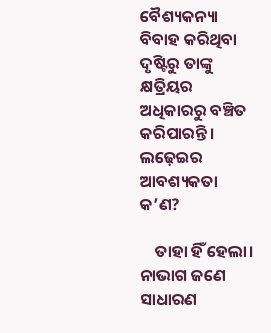ବୈଶ୍ୟକନ୍ୟା ବିବାହ କରିଥିବା ଦୃଷ୍ଟିରୁ ତାଙ୍କୁ କ୍ଷତ୍ରିୟର ଅଧିକାରରୁ ବଞ୍ଚିତ କରିପାରନ୍ତି। ଲଢ଼େଇର ଆବଶ୍ୟକତା କ’ଣ?

    ତାହା ହିଁ ହେଲା। ନାଭାଗ ଜଣେ ସାଧାରଣ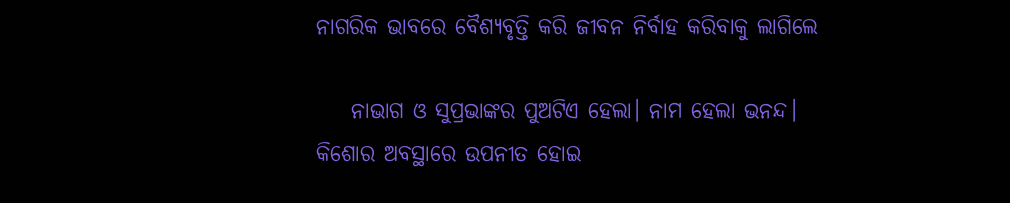ନାଗରିକ ଭାବରେ ବୈଶ୍ୟବୃତ୍ତି କରି ଜୀବନ ନିର୍ବାହ କରିବାକୁ ଲାଗିଲେ

    ନାଭାଗ ଓ ସୁପ୍ରଭାଙ୍କର ପୁଅଟିଏ ହେଲା। ନାମ ହେଲା ଭନନ୍ଦ। କିଶୋର ଅବସ୍ଥାରେ ଉପନୀତ ହୋଇ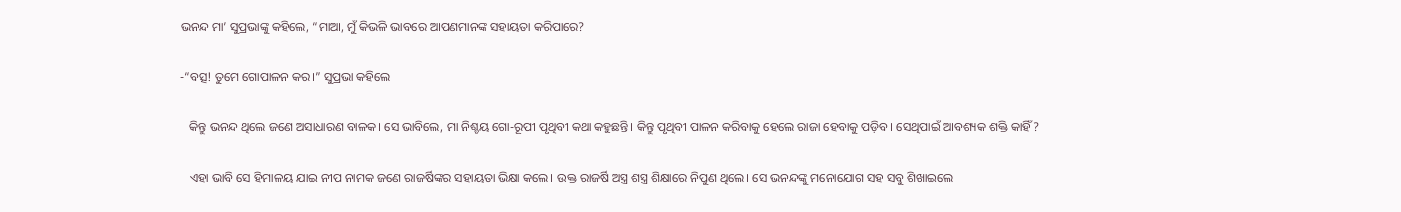ଭନନ୍ଦ ମା’ ସୁପ୍ରଭାଙ୍କୁ କହିଲେ, “ମାଆ, ମୁଁ କିଭଳି ଭାବରେ ଆପଣମାନଙ୍କ ସହାୟତା କରିପାରେ?

-“ବତ୍ସ! ତୁମେ ଗୋପାଳନ କର।” ସୁପ୍ରଭା କହିଲେ

   କିନ୍ତୁ ଭନନ୍ଦ ଥିଲେ ଜଣେ ଅସାଧାରଣ ବାଳକ। ସେ ଭାବିଲେ, ମା ନିଶ୍ଚୟ ଗୋ-ରୂପୀ ପୃଥିବୀ କଥା କହୁଛନ୍ତି। କିନ୍ତୁ ପୃଥିବୀ ପାଳନ କରିବାକୁ ହେଲେ ରାଜା ହେବାକୁ ପଡ଼ିବ। ସେଥିପାଇଁ ଆବଶ୍ୟକ ଶକ୍ତି କାହିଁ?

   ଏହା ଭାବି ସେ ହିମାଳୟ ଯାଇ ନୀପ ନାମକ ଜଣେ ରାଜର୍ଷିଙ୍କର ସହାୟତା ଭିକ୍ଷା କଲେ। ଉକ୍ତ ରାଜର୍ଷି ଅସ୍ତ୍ର ଶସ୍ତ୍ର ଶିକ୍ଷାରେ ନିପୁଣ ଥିଲେ। ସେ ଭନନ୍ଦଙ୍କୁ ମନୋଯୋଗ ସହ ସବୁ ଶିଖାଇଲେ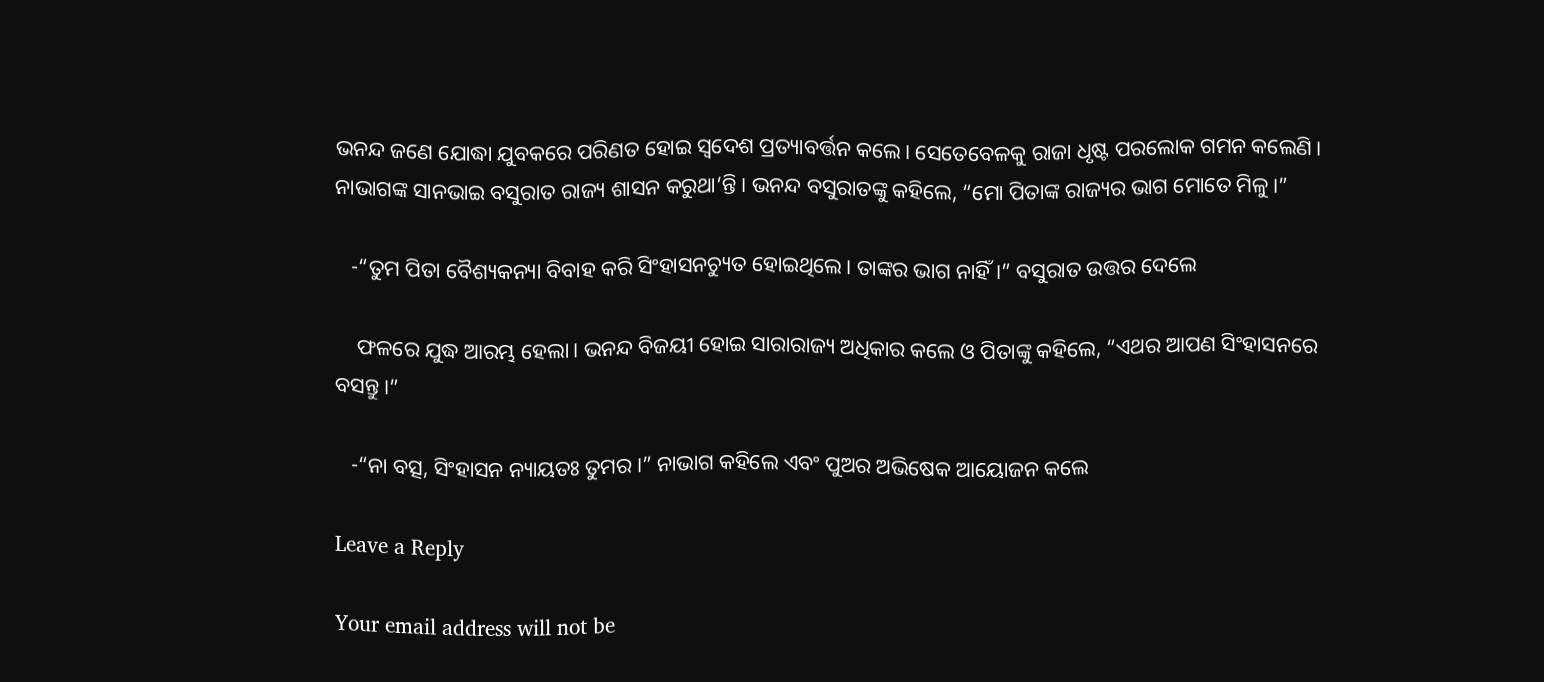ଭନନ୍ଦ ଜଣେ ଯୋଦ୍ଧା ଯୁବକରେ ପରିଣତ ହୋଇ ସ୍ୱଦେଶ ପ୍ରତ୍ୟାବର୍ତ୍ତନ କଲେ। ସେତେବେଳକୁ ରାଜା ଧୃଷ୍ଟ ପରଲୋକ ଗମନ କଲେଣି। ନାଭାଗଙ୍କ ସାନଭାଇ ବସୁରାତ ରାଜ୍ୟ ଶାସନ କରୁଥା’ନ୍ତି। ଭନନ୍ଦ ବସୁରାତଙ୍କୁ କହିଲେ, “ମୋ ପିତାଙ୍କ ରାଜ୍ୟର ଭାଗ ମୋତେ ମିଳୁ।”

   -“ତୁମ ପିତା ବୈଶ୍ୟକନ୍ୟା ବିବାହ କରି ସିଂହାସନଚ୍ୟୁତ ହୋଇଥିଲେ। ତାଙ୍କର ଭାଗ ନାହିଁ।” ବସୁରାତ ଉତ୍ତର ଦେଲେ

    ଫଳରେ ଯୁଦ୍ଧ ଆରମ୍ଭ ହେଲା। ଭନନ୍ଦ ବିଜୟୀ ହୋଇ ସାରାରାଜ୍ୟ ଅଧିକାର କଲେ ଓ ପିତାଙ୍କୁ କହିଲେ, “ଏଥର ଆପଣ ସିଂହାସନରେ ବସନ୍ତୁ।”

   -“ନା ବତ୍ସ, ସିଂହାସନ ନ୍ୟାୟତଃ ତୁମର।” ନାଭାଗ କହିଲେ ଏବଂ ପୁଅର ଅଭିଷେକ ଆୟୋଜନ କଲେ

Leave a Reply

Your email address will not be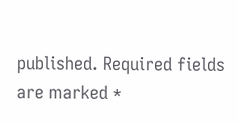published. Required fields are marked *